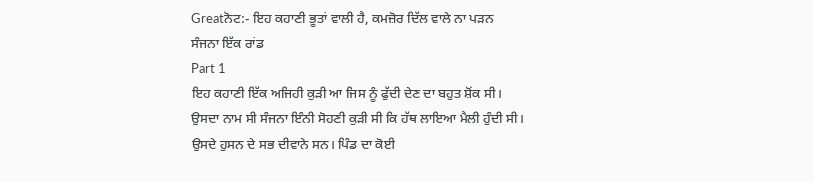Greatਨੋਟ:- ਇਹ ਕਹਾਣੀ ਭੂਤਾਂ ਵਾਲੀ ਹੈ, ਕਮਜ਼ੋਰ ਦਿੱਲ ਵਾਲੇ ਨਾ ਪੜਨ
ਸੰਜਨਾ ਇੱਕ ਰਾਂਡ
Part 1
ਇਹ ਕਹਾਣੀ ਇੱਕ ਅਜਿਹੀ ਕੁੜੀ ਆ ਜਿਸ ਨੂੰ ਫੁੱਦੀ ਦੇਣ ਦਾ ਬਹੁਤ ਸ਼ੋਂਕ ਸੀ। ਉਸਦਾ ਨਾਮ ਸੀ ਸੰਜਨਾ ਇੰਨੀ ਸੋਹਣੀ ਕੁੜੀ ਸੀ ਕਿ ਹੱਥ ਲਾਇਆ ਮੈਲੀ ਹੁੰਦੀ ਸੀ। ਉਸਦੇ ਹੁਸਨ ਦੇ ਸਭ ਦੀਵਾਨੇ ਸਨ। ਪਿੰਡ ਦਾ ਕੋਈ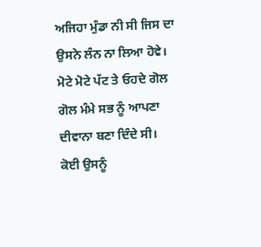ਅਜਿਹਾ ਮੁੰਡਾ ਨੀ ਸੀ ਜਿਸ ਦਾ ਉਸਨੇ ਲੰਨ ਨਾ ਲਿਆ ਹੋਵੇ। ਮੋਟੇ ਮੋਟੇ ਪੱਟ ਤੇ ਓਹਦੇ ਗੋਲ ਗੋਲ ਮੰਮੇ ਸਭ ਨੂੰ ਆਪਣਾ ਦੀਵਾਨਾ ਬਣਾ ਦਿੰਦੇ ਸੀ। ਕੋਈ ਉਸਨੂੰ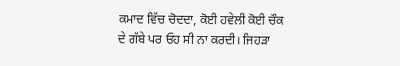ਕਮਾਦ ਵਿੱਚ ਚੋਦਦਾ, ਕੋਈ ਹਵੇਲੀ ਕੋਈ ਚੌਕ ਦੇ ਗੱਬੇ ਪਰ ਓਹ ਸੀ ਨਾ ਕਰਦੀ। ਜਿਹੜਾ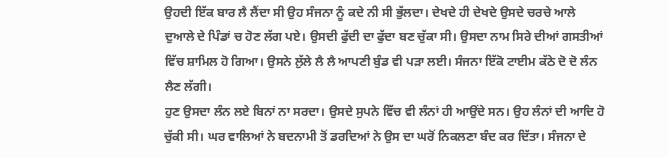ਉਹਦੀ ਇੱਕ ਬਾਰ ਲੈ ਲੈਂਦਾ ਸੀ ਉਹ ਸੰਜਨਾ ਨੂੰ ਕਦੇ ਨੀ ਸੀ ਭੁੱਲਦਾ। ਦੇਖਦੇ ਹੀ ਦੇਖਦੇ ਉਸਦੇ ਚਰਚੇ ਆਲੇ ਦੁਆਲੇ ਦੇ ਪਿੰਡਾਂ ਚ ਹੋਣ ਲੱਗ ਪਏ। ਉਸਦੀ ਫੁੱਦੀ ਦਾ ਫੁੱਦਾ ਬਣ ਚੁੱਕਾ ਸੀ। ਉਸਦਾ ਨਾਮ ਸਿਰੇ ਦੀਆਂ ਗਸਤੀਆਂ ਵਿੱਚ ਸ਼ਾਮਿਲ ਹੋ ਗਿਆ। ਉਸਨੇ ਲੁੱਲੇ ਲੈ ਲੈ ਆਪਣੀ ਬੁੰਡ ਵੀ ਪੜਾ ਲਈ। ਸੰਜਨਾ ਇੱਕੋ ਟਾਈਮ ਕੱਠੇ ਦੋ ਦੋ ਲੰਨ ਲੈਣ ਲੱਗੀ।
ਹੁਣ ਉਸਦਾ ਲੰਨ ਲਏ ਬਿਨਾਂ ਨਾ ਸਰਦਾ। ਉਸਦੇ ਸੁਪਨੇ ਵਿੱਚ ਵੀ ਲੰਨਾਂ ਹੀ ਆਉਂਦੇ ਸਨ। ਉਹ ਲੰਨਾਂ ਦੀ ਆਦਿ ਹੋ ਚੁੱਕੀ ਸੀ। ਘਰ ਵਾਲਿਆਂ ਨੇ ਬਦਨਾਮੀ ਤੋਂ ਡਰਦਿਆਂ ਨੇ ਉਸ ਦਾ ਘਰੋਂ ਨਿਕਲਣਾ ਬੰਦ ਕਰ ਦਿੱਤਾ। ਸੰਜਨਾ ਦੇ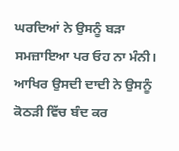ਘਰਦਿਆਂ ਨੇ ਉਸਨੂੰ ਬੜਾ ਸਮਜ਼ਾਇਆ ਪਰ ਓਹ ਨਾ ਮੰਨੀ। ਆਖਿਰ ਉਸਦੀ ਦਾਦੀ ਨੇ ਉਸਨੂੰ ਕੋਠੜੀ ਵਿੱਚ ਬੰਦ ਕਰ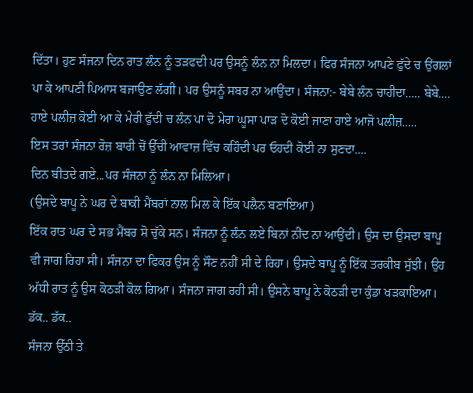ਦਿੱਤਾ। ਹੁਣ ਸੰਜਨਾ ਦਿਨ ਰਾਤ ਲੰਨ ਨੂੰ ਤੜਫਦੀ ਪਰ ਉਸਨੂੰ ਲੰਨ ਨਾ ਮਿਲਦਾ। ਫਿਰ ਸੰਜਨਾ ਆਪਣੇ ਫੁੱਦੇ ਚ ਉਂਗਲਾਂ ਪਾ ਕੇ ਆਪਣੀ ਪਿਆਸ ਬਜਾਉਣ ਲੱਗੀ। ਪਰ ਉਸਨੂੰ ਸਬਰ ਨਾ ਆਉਂਦਾ। ਸੰਜਨਾ:- ਬੇਬੇ ਲੰਨ ਚਾਹੀਦਾ..... ਬੇਬੇ....
ਹਾਏ ਪਲੀਜ਼ ਕੋਈ ਆ ਕੇ ਮੇਰੀ ਫੁੱਦੀ ਚ ਲੰਨ ਪਾ ਦੋ ਮੇਰਾ ਘੂਸਾ ਪਾੜ ਦੋ ਕੋਈ ਜਾਣਾ ਹਾਏ ਆਜੋ ਪਲੀਜ਼.....
ਇਸ ਤਰਾਂ ਸੰਜਨਾ ਰੋਜ਼ ਬਾਰੀ ਚੋਂ ਉੱਚੀ ਆਵਾਜ਼ ਵਿੱਚ ਕਹਿੰਦੀ ਪਰ ਓਹਦੀ ਕੋਈ ਨਾ ਸੁਣਦਾ....
ਦਿਨ ਬੀਤਦੇ ਗਏ...ਪਰ ਸੰਜਨਾ ਨੂੰ ਲੰਨ ਨਾ ਮਿਲਿਆ।
(ਉਸਦੇ ਬਾਪੂ ਨੇ ਘਰ ਦੇ ਬਾਕੀ ਮੈਂਬਰਾਂ ਨਾਲ ਮਿਲ ਕੇ ਇੱਕ ਪਲੈਨ ਬਣਾਇਆ)
ਇੱਕ ਰਾਤ ਘਰ ਦੇ ਸਭ ਮੈਂਬਰ ਸੋ ਚੁੱਕੇ ਸਨ। ਸੰਜਨਾ ਨੂੰ ਲੰਨ ਲਏ ਬਿਨਾਂ ਨੀਂਦ ਨਾ ਆਉਂਦੀ। ਉਸ ਦਾ ਉਸਦਾ ਬਾਪੂ ਵੀ ਜਾਗ ਰਿਹਾ ਸੀ। ਸੰਜਨਾ ਦਾ ਫਿਕਰ ਉਸ ਨੂੰ ਸੌਣ ਨਹੀਂ ਸੀ ਦੇ ਰਿਹਾ। ਉਸਦੇ ਬਾਪੂ ਨੂੰ ਇੱਕ ਤਰਕੀਬ ਸੁੱਝੀ। ਉਹ ਅੱਧੀ ਰਾਤ ਨੂੰ ਉਸ ਕੋਠੜੀ ਕੋਲ ਗਿਆ। ਸੰਜਨਾ ਜਾਗ ਰਹੀ ਸੀ। ਉਸਨੇ ਬਾਪੂ ਨੇ ਕੋਠੜੀ ਦਾ ਕੁੰਡਾ ਖੜਕਾਇਆ। ਡੱਕ.. ਡੱਕ..
ਸੰਜਨਾ ਉੱਠੀ ਤੇ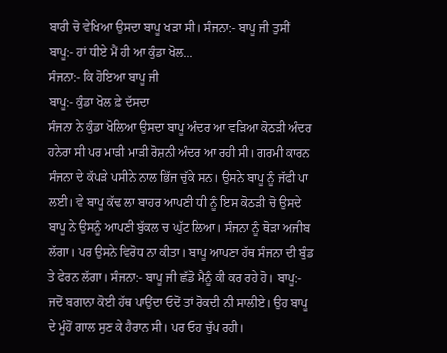ਬਾਰੀ ਚੋ ਵੇਖਿਆ ਉਸਦਾ ਬਾਪੂ ਖੜਾ ਸੀ। ਸੰਜਨਾ:- ਬਾਪੂ ਜੀ ਤੁਸੀਂ
ਬਾਪੂ:- ਹਾਂ ਧੀਏ ਮੈਂ ਹੀ ਆ ਕੁੰਡਾ ਖੋਲ...
ਸੰਜਨਾ:- ਕਿ ਹੋਇਆ ਬਾਪੂ ਜੀ
ਬਾਪੂ:- ਕੁੰਡਾ ਖੋਲ ਫ਼ੇ ਦੱਸਦਾ
ਸੰਜਨਾ ਨੇ ਕੁੰਡਾ ਖੋਲਿਆ ਉਸਦਾ ਬਾਪੂ ਅੰਦਰ ਆ ਵੜਿਆ ਕੋਠੜੀ ਅੰਦਰ ਹਨੇਰਾ ਸੀ ਪਰ ਮਾੜੀ ਮਾੜੀ ਰੋਸ਼ਨੀ ਅੰਦਰ ਆ ਰਹੀ ਸੀ। ਗਰਮੀ ਕਾਰਨ ਸੰਜਨਾ ਦੇ ਕੱਪੜੇ ਪਸੀਨੇ ਨਾਲ ਭਿੱਜ ਚੁੱਕੇ ਸਨ। ਉਸਨੇ ਬਾਪੂ ਨੂੰ ਜੱਫੀ ਪਾ ਲਈ। ਵੇ ਬਾਪੂ ਕੱਢ ਲਾ ਬਾਹਰ ਆਪਣੀ ਧੀ ਨੂੰ ਇਸ ਕੋਠੜੀ ਚੋ ਉਸਦੇ ਬਾਪੂ ਨੇ ਉਸਨੂੰ ਆਪਣੀ ਬੁੱਕਲ ਚ ਘੁੱਟ ਲਿਆ। ਸੰਜਨਾ ਨੂੰ ਥੋੜਾ ਅਜੀਬ ਲੱਗਾ। ਪਰ ਉਸਨੇ ਵਿਰੋਧ ਨਾ ਕੀਤਾ। ਬਾਪੂ ਆਪਣਾ ਹੱਥ ਸੰਜਨਾ ਦੀ ਬੁੰਡ ਤੇ ਫੇਰਨ ਲੱਗਾ। ਸੰਜਨਾ:- ਬਾਪੂ ਜੀ ਛੱਡੋ ਮੈਨੂੰ ਕੀ ਕਰ ਰਹੇ ਹੋ। ਬਾਪੂ:- ਜਦੋਂ ਬਗਾਨਾ ਕੋਈ ਹੱਥ ਪਾਉਂਦਾ ਓਦੋਂ ਤਾਂ ਰੋਕਦੀ ਨੀ ਸਾਲੀਏ। ਉਹ ਬਾਪੂ ਦੇ ਮੂੰਹੋਂ ਗਾਲ ਸੁਣ ਕੇ ਹੈਰਾਨ ਸੀ। ਪਰ ਓਹ ਚੁੱਪ ਰਹੀ।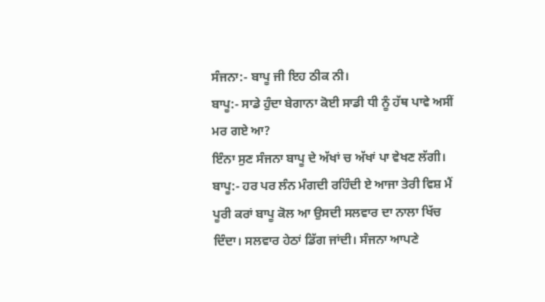ਸੰਜਨਾ:- ਬਾਪੂ ਜੀ ਇਹ ਠੀਕ ਨੀ।
ਬਾਪੂ:- ਸਾਡੇ ਹੁੰਦਾ ਬੇਗਾਨਾ ਕੋਈ ਸਾਡੀ ਧੀ ਨੂੰ ਹੱਥ ਪਾਵੇ ਅਸੀਂ ਮਰ ਗਏ ਆ?
ਇੰਨਾ ਸੁਣ ਸੰਜਨਾ ਬਾਪੂ ਦੇ ਅੱਖਾਂ ਚ ਅੱਖਾਂ ਪਾ ਵੇਖਣ ਲੱਗੀ। ਬਾਪੂ:- ਹਰ ਪਰ ਲੰਨ ਮੰਗਦੀ ਰਹਿੰਦੀ ਏ ਆਜਾ ਤੇਰੀ ਵਿਸ਼ ਮੈਂ ਪੂਰੀ ਕਰਾਂ ਬਾਪੂ ਕੋਲ ਆ ਉਸਦੀ ਸਲਵਾਰ ਦਾ ਨਾਲਾ ਖਿੱਚ ਦਿੰਦਾ। ਸਲਵਾਰ ਹੇਠਾਂ ਡਿੱਗ ਜਾਂਦੀ। ਸੰਜਨਾ ਆਪਣੇ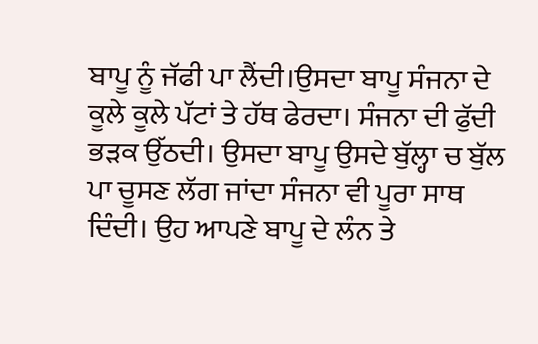ਬਾਪੂ ਨੂੰ ਜੱਫੀ ਪਾ ਲੈਂਦੀ।ਉਸਦਾ ਬਾਪੂ ਸੰਜਨਾ ਦੇ ਕੂਲੇ ਕੂਲੇ ਪੱਟਾਂ ਤੇ ਹੱਥ ਫੇਰਦਾ। ਸੰਜਨਾ ਦੀ ਫੁੱਦੀ ਭੜਕ ਉੱਠਦੀ। ਉਸਦਾ ਬਾਪੂ ਉਸਦੇ ਬੁੱਲ੍ਹਾ ਚ ਬੁੱਲ ਪਾ ਚੂਸਣ ਲੱਗ ਜਾਂਦਾ ਸੰਜਨਾ ਵੀ ਪੂਰਾ ਸਾਥ ਦਿੰਦੀ। ਉਹ ਆਪਣੇ ਬਾਪੂ ਦੇ ਲੰਨ ਤੇ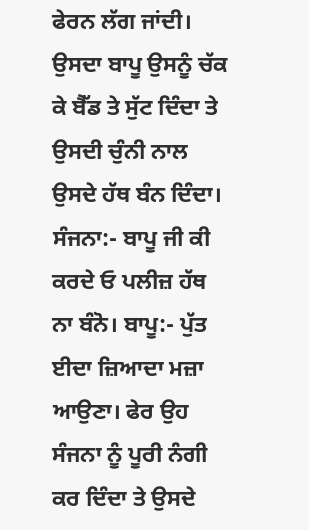ਫੇਰਨ ਲੱਗ ਜਾਂਦੀ। ਉਸਦਾ ਬਾਪੂ ਉਸਨੂੰ ਚੱਕ ਕੇ ਬੈੱਡ ਤੇ ਸੁੱਟ ਦਿੰਦਾ ਤੇ ਉਸਦੀ ਚੁੰਨੀ ਨਾਲ ਉਸਦੇ ਹੱਥ ਬੰਨ ਦਿੰਦਾ। ਸੰਜਨਾ:- ਬਾਪੂ ਜੀ ਕੀ ਕਰਦੇ ਓ ਪਲੀਜ਼ ਹੱਥ ਨਾ ਬੰਨੋ। ਬਾਪੂ:- ਪੁੱਤ ਈਦਾ ਜ਼ਿਆਦਾ ਮਜ਼ਾ ਆਉਣਾ। ਫੇਰ ਉਹ ਸੰਜਨਾ ਨੂੰ ਪੂਰੀ ਨੰਗੀ ਕਰ ਦਿੰਦਾ ਤੇ ਉਸਦੇ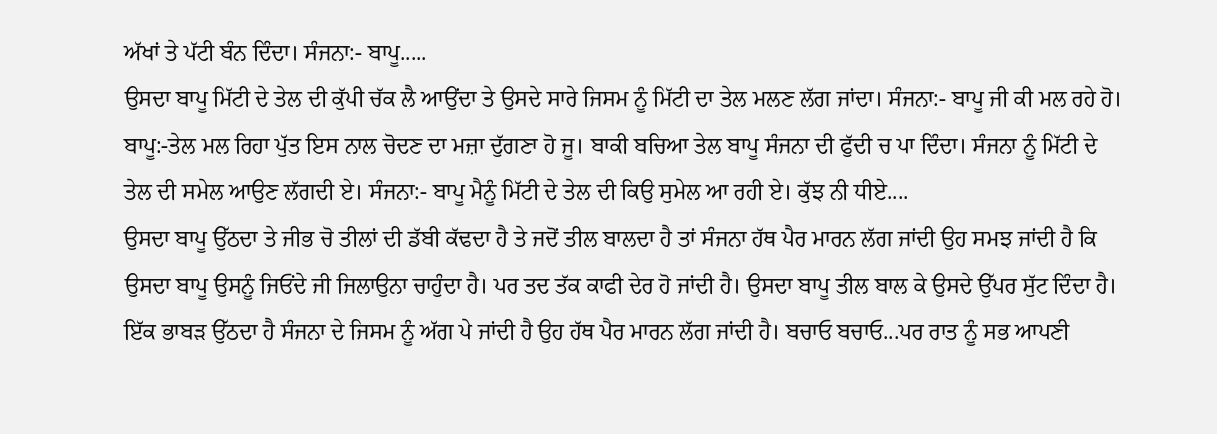ਅੱਖਾਂ ਤੇ ਪੱਟੀ ਬੰਨ ਦਿੰਦਾ। ਸੰਜਨਾ:- ਬਾਪੂ.....
ਉਸਦਾ ਬਾਪੂ ਮਿੱਟੀ ਦੇ ਤੇਲ ਦੀ ਕੁੱਪੀ ਚੱਕ ਲੈ ਆਉਂਦਾ ਤੇ ਉਸਦੇ ਸਾਰੇ ਜਿਸਮ ਨੂੰ ਮਿੱਟੀ ਦਾ ਤੇਲ ਮਲਣ ਲੱਗ ਜਾਂਦਾ। ਸੰਜਨਾ:- ਬਾਪੂ ਜੀ ਕੀ ਮਲ ਰਹੇ ਹੋ। ਬਾਪੂ:-ਤੇਲ ਮਲ ਰਿਹਾ ਪੁੱਤ ਇਸ ਨਾਲ ਚੋਦਣ ਦਾ ਮਜ਼ਾ ਦੁੱਗਣਾ ਹੋ ਜੂ। ਬਾਕੀ ਬਚਿਆ ਤੇਲ ਬਾਪੂ ਸੰਜਨਾ ਦੀ ਫੁੱਦੀ ਚ ਪਾ ਦਿੰਦਾ। ਸੰਜਨਾ ਨੂੰ ਮਿੱਟੀ ਦੇ ਤੇਲ ਦੀ ਸਮੇਲ ਆਉਣ ਲੱਗਦੀ ਏ। ਸੰਜਨਾ:- ਬਾਪੂ ਮੈਨੂੰ ਮਿੱਟੀ ਦੇ ਤੇਲ ਦੀ ਕਿਉ ਸੁਮੇਲ ਆ ਰਹੀ ਏ। ਕੁੱਝ ਨੀ ਧੀਏ....
ਉਸਦਾ ਬਾਪੂ ਉੱਠਦਾ ਤੇ ਜੀਭ ਚੋ ਤੀਲਾਂ ਦੀ ਡੱਬੀ ਕੱਢਦਾ ਹੈ ਤੇ ਜਦੋਂ ਤੀਲ ਬਾਲਦਾ ਹੈ ਤਾਂ ਸੰਜਨਾ ਹੱਥ ਪੈਰ ਮਾਰਨ ਲੱਗ ਜਾਂਦੀ ਉਹ ਸਮਝ ਜਾਂਦੀ ਹੈ ਕਿ ਉਸਦਾ ਬਾਪੂ ਉਸਨੂੰ ਜਿਓਂਦੇ ਜੀ ਜਿਲਾਉਨਾ ਚਾਹੁੰਦਾ ਹੈ। ਪਰ ਤਦ ਤੱਕ ਕਾਫੀ ਦੇਰ ਹੋ ਜਾਂਦੀ ਹੈ। ਉਸਦਾ ਬਾਪੂ ਤੀਲ ਬਾਲ ਕੇ ਉਸਦੇ ਉੱਪਰ ਸੁੱਟ ਦਿੰਦਾ ਹੈ। ਇੱਕ ਭਾਬੜ ਉੱਠਦਾ ਹੈ ਸੰਜਨਾ ਦੇ ਜਿਸਮ ਨੂੰ ਅੱਗ ਪੇ ਜਾਂਦੀ ਹੈ ਉਹ ਹੱਥ ਪੈਰ ਮਾਰਨ ਲੱਗ ਜਾਂਦੀ ਹੈ। ਬਚਾਓ ਬਚਾਓ...ਪਰ ਰਾਤ ਨੂੰ ਸਭ ਆਪਣੀ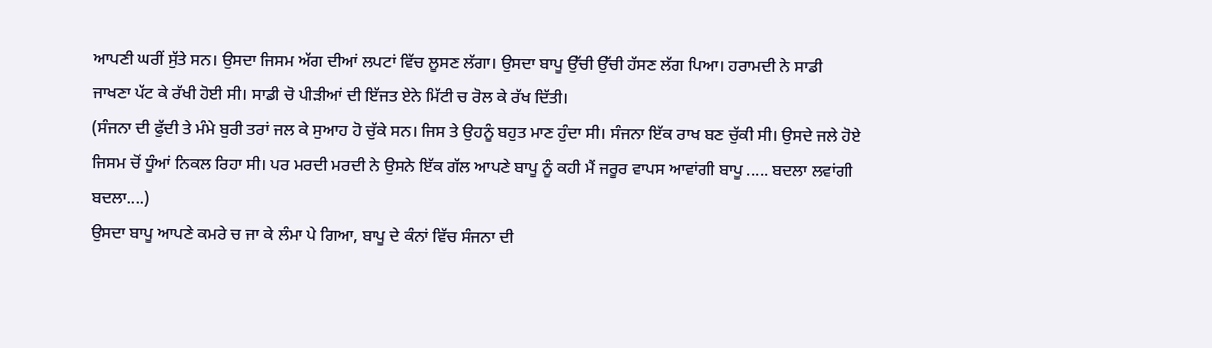ਆਪਣੀ ਘਰੀਂ ਸੁੱਤੇ ਸਨ। ਉਸਦਾ ਜਿਸਮ ਅੱਗ ਦੀਆਂ ਲਪਟਾਂ ਵਿੱਚ ਲੂਸਣ ਲੱਗਾ। ਉਸਦਾ ਬਾਪੂ ਉੱਚੀ ਉੱਚੀ ਹੱਸਣ ਲੱਗ ਪਿਆ। ਹਰਾਮਦੀ ਨੇ ਸਾਡੀ ਜਾਖਣਾ ਪੱਟ ਕੇ ਰੱਖੀ ਹੋਈ ਸੀ। ਸਾਡੀ ਚੋ ਪੀੜੀਆਂ ਦੀ ਇੱਜਤ ਏਨੇ ਮਿੱਟੀ ਚ ਰੋਲ ਕੇ ਰੱਖ ਦਿੱਤੀ।
(ਸੰਜਨਾ ਦੀ ਫੁੱਦੀ ਤੇ ਮੰਮੇ ਬੁਰੀ ਤਰਾਂ ਜਲ ਕੇ ਸੁਆਹ ਹੋ ਚੁੱਕੇ ਸਨ। ਜਿਸ ਤੇ ਉਹਨੂੰ ਬਹੁਤ ਮਾਣ ਹੁੰਦਾ ਸੀ। ਸੰਜਨਾ ਇੱਕ ਰਾਖ ਬਣ ਚੁੱਕੀ ਸੀ। ਉਸਦੇ ਜਲੇ ਹੋਏ ਜਿਸਮ ਚੋਂ ਧੂੰਆਂ ਨਿਕਲ ਰਿਹਾ ਸੀ। ਪਰ ਮਰਦੀ ਮਰਦੀ ਨੇ ਉਸਨੇ ਇੱਕ ਗੱਲ ਆਪਣੇ ਬਾਪੂ ਨੂੰ ਕਹੀ ਮੈਂ ਜਰੂਰ ਵਾਪਸ ਆਵਾਂਗੀ ਬਾਪੂ ..... ਬਦਲਾ ਲਵਾਂਗੀ ਬਦਲਾ....)
ਉਸਦਾ ਬਾਪੂ ਆਪਣੇ ਕਮਰੇ ਚ ਜਾ ਕੇ ਲੰਮਾ ਪੇ ਗਿਆ, ਬਾਪੂ ਦੇ ਕੰਨਾਂ ਵਿੱਚ ਸੰਜਨਾ ਦੀ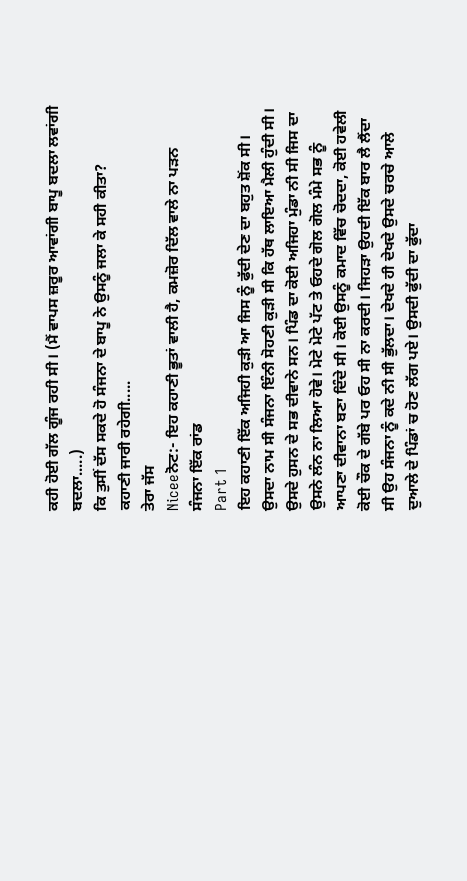ਕਹੀ ਹੋਈ ਗੱਲ ਗੂੰਜ ਰਹੀ ਸੀ। (ਮੈਂ ਵਾਪਸ ਜ਼ਰੂਰ ਆਵਾਂਗੀ ਬਾਪੂ ਬਦਲਾ ਲਵਾਂਗੀ ਬਦਲਾ.....)
ਕਿ ਤੁਸੀਂ ਦੱਸ ਸਕਦੇ ਹੋ ਸੰਜਨਾ ਦੇ ਬਾਪੂ ਨੇ ਉਸਨੂੰ ਜਲਾ ਕੇ ਸਹੀ ਕੀਤਾ?
ਕਹਾਣੀ ਜਾਰੀ ਰਹੇਗੀ.....
ਤੇਰਾ ਜੱਸ
Niceeਨੋਟ:- ਇਹ ਕਹਾਣੀ ਭੂਤਾਂ ਵਾਲੀ ਹੈ, ਕਮਜ਼ੋਰ ਦਿੱਲ ਵਾਲੇ ਨਾ ਪੜਨ
ਸੰਜਨਾ ਇੱਕ ਰਾਂਡ
Part 1
ਇਹ ਕਹਾਣੀ ਇੱਕ ਅਜਿਹੀ ਕੁੜੀ ਆ ਜਿਸ ਨੂੰ ਫੁੱਦੀ ਦੇਣ ਦਾ ਬਹੁਤ ਸ਼ੋਂਕ ਸੀ। ਉਸਦਾ ਨਾਮ ਸੀ ਸੰਜਨਾ ਇੰਨੀ ਸੋਹਣੀ ਕੁੜੀ ਸੀ ਕਿ ਹੱਥ ਲਾਇਆ ਮੈਲੀ ਹੁੰਦੀ ਸੀ। ਉਸਦੇ ਹੁਸਨ ਦੇ ਸਭ ਦੀਵਾਨੇ ਸਨ। ਪਿੰਡ ਦਾ ਕੋਈ ਅਜਿਹਾ ਮੁੰਡਾ ਨੀ ਸੀ ਜਿਸ ਦਾ ਉਸਨੇ ਲੰਨ ਨਾ ਲਿਆ ਹੋਵੇ। ਮੋਟੇ ਮੋਟੇ ਪੱਟ ਤੇ ਓਹਦੇ ਗੋਲ ਗੋਲ ਮੰਮੇ ਸਭ ਨੂੰ ਆਪਣਾ ਦੀਵਾਨਾ ਬਣਾ ਦਿੰਦੇ ਸੀ। ਕੋਈ ਉਸਨੂੰ ਕਮਾਦ ਵਿੱਚ ਚੋਦਦਾ, ਕੋਈ ਹਵੇਲੀ ਕੋਈ ਚੌਕ ਦੇ ਗੱਬੇ ਪਰ ਓਹ ਸੀ ਨਾ ਕਰਦੀ। ਜਿਹੜਾ ਉਹਦੀ ਇੱਕ ਬਾਰ ਲੈ ਲੈਂਦਾ ਸੀ ਉਹ ਸੰਜਨਾ ਨੂੰ ਕਦੇ ਨੀ ਸੀ ਭੁੱਲਦਾ। ਦੇਖਦੇ ਹੀ ਦੇਖਦੇ ਉਸਦੇ ਚਰਚੇ ਆਲੇ ਦੁਆਲੇ ਦੇ ਪਿੰਡਾਂ ਚ ਹੋਣ ਲੱਗ ਪਏ। ਉਸਦੀ ਫੁੱਦੀ ਦਾ ਫੁੱਦਾ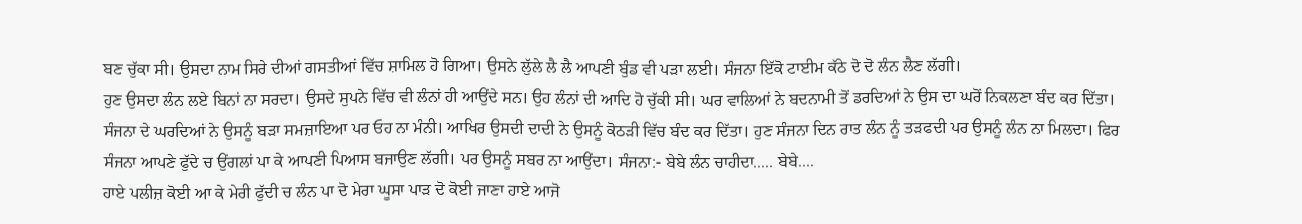ਬਣ ਚੁੱਕਾ ਸੀ। ਉਸਦਾ ਨਾਮ ਸਿਰੇ ਦੀਆਂ ਗਸਤੀਆਂ ਵਿੱਚ ਸ਼ਾਮਿਲ ਹੋ ਗਿਆ। ਉਸਨੇ ਲੁੱਲੇ ਲੈ ਲੈ ਆਪਣੀ ਬੁੰਡ ਵੀ ਪੜਾ ਲਈ। ਸੰਜਨਾ ਇੱਕੋ ਟਾਈਮ ਕੱਠੇ ਦੋ ਦੋ ਲੰਨ ਲੈਣ ਲੱਗੀ।
ਹੁਣ ਉਸਦਾ ਲੰਨ ਲਏ ਬਿਨਾਂ ਨਾ ਸਰਦਾ। ਉਸਦੇ ਸੁਪਨੇ ਵਿੱਚ ਵੀ ਲੰਨਾਂ ਹੀ ਆਉਂਦੇ ਸਨ। ਉਹ ਲੰਨਾਂ ਦੀ ਆਦਿ ਹੋ ਚੁੱਕੀ ਸੀ। ਘਰ ਵਾਲਿਆਂ ਨੇ ਬਦਨਾਮੀ ਤੋਂ ਡਰਦਿਆਂ ਨੇ ਉਸ ਦਾ ਘਰੋਂ ਨਿਕਲਣਾ ਬੰਦ ਕਰ ਦਿੱਤਾ। ਸੰਜਨਾ ਦੇ ਘਰਦਿਆਂ ਨੇ ਉਸਨੂੰ ਬੜਾ ਸਮਜ਼ਾਇਆ ਪਰ ਓਹ ਨਾ ਮੰਨੀ। ਆਖਿਰ ਉਸਦੀ ਦਾਦੀ ਨੇ ਉਸਨੂੰ ਕੋਠੜੀ ਵਿੱਚ ਬੰਦ ਕਰ ਦਿੱਤਾ। ਹੁਣ ਸੰਜਨਾ ਦਿਨ ਰਾਤ ਲੰਨ ਨੂੰ ਤੜਫਦੀ ਪਰ ਉਸਨੂੰ ਲੰਨ ਨਾ ਮਿਲਦਾ। ਫਿਰ ਸੰਜਨਾ ਆਪਣੇ ਫੁੱਦੇ ਚ ਉਂਗਲਾਂ ਪਾ ਕੇ ਆਪਣੀ ਪਿਆਸ ਬਜਾਉਣ ਲੱਗੀ। ਪਰ ਉਸਨੂੰ ਸਬਰ ਨਾ ਆਉਂਦਾ। ਸੰਜਨਾ:- ਬੇਬੇ ਲੰਨ ਚਾਹੀਦਾ..... ਬੇਬੇ....
ਹਾਏ ਪਲੀਜ਼ ਕੋਈ ਆ ਕੇ ਮੇਰੀ ਫੁੱਦੀ ਚ ਲੰਨ ਪਾ ਦੋ ਮੇਰਾ ਘੂਸਾ ਪਾੜ ਦੋ ਕੋਈ ਜਾਣਾ ਹਾਏ ਆਜੋ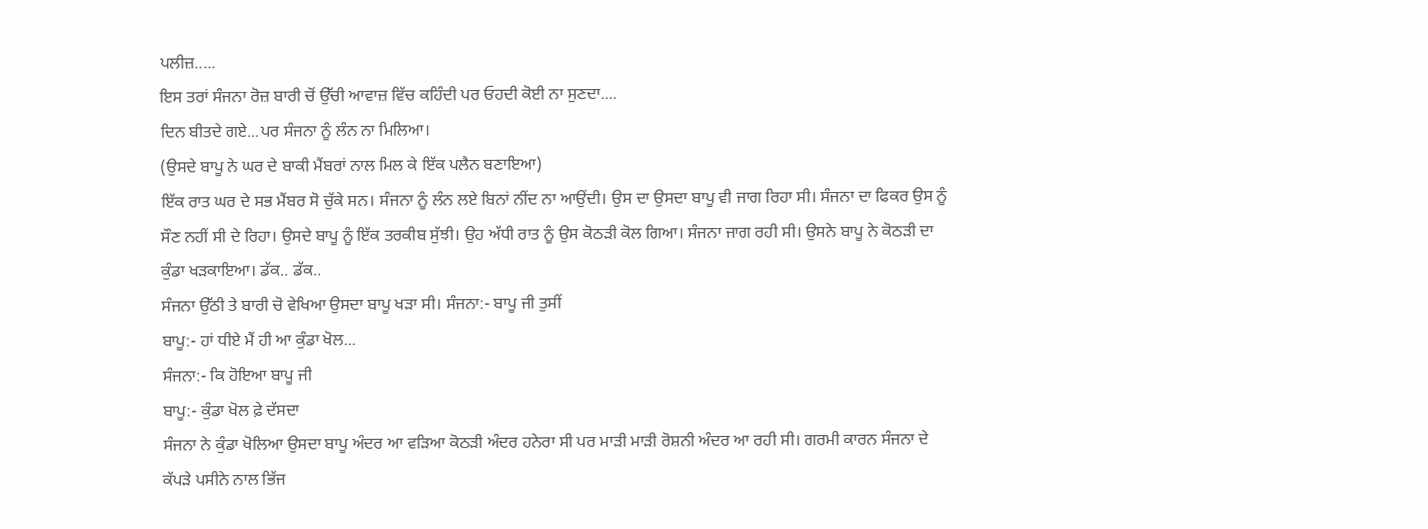ਪਲੀਜ਼.....
ਇਸ ਤਰਾਂ ਸੰਜਨਾ ਰੋਜ਼ ਬਾਰੀ ਚੋਂ ਉੱਚੀ ਆਵਾਜ਼ ਵਿੱਚ ਕਹਿੰਦੀ ਪਰ ਓਹਦੀ ਕੋਈ ਨਾ ਸੁਣਦਾ....
ਦਿਨ ਬੀਤਦੇ ਗਏ...ਪਰ ਸੰਜਨਾ ਨੂੰ ਲੰਨ ਨਾ ਮਿਲਿਆ।
(ਉਸਦੇ ਬਾਪੂ ਨੇ ਘਰ ਦੇ ਬਾਕੀ ਮੈਂਬਰਾਂ ਨਾਲ ਮਿਲ ਕੇ ਇੱਕ ਪਲੈਨ ਬਣਾਇਆ)
ਇੱਕ ਰਾਤ ਘਰ ਦੇ ਸਭ ਮੈਂਬਰ ਸੋ ਚੁੱਕੇ ਸਨ। ਸੰਜਨਾ ਨੂੰ ਲੰਨ ਲਏ ਬਿਨਾਂ ਨੀਂਦ ਨਾ ਆਉਂਦੀ। ਉਸ ਦਾ ਉਸਦਾ ਬਾਪੂ ਵੀ ਜਾਗ ਰਿਹਾ ਸੀ। ਸੰਜਨਾ ਦਾ ਫਿਕਰ ਉਸ ਨੂੰ ਸੌਣ ਨਹੀਂ ਸੀ ਦੇ ਰਿਹਾ। ਉਸਦੇ ਬਾਪੂ ਨੂੰ ਇੱਕ ਤਰਕੀਬ ਸੁੱਝੀ। ਉਹ ਅੱਧੀ ਰਾਤ ਨੂੰ ਉਸ ਕੋਠੜੀ ਕੋਲ ਗਿਆ। ਸੰਜਨਾ ਜਾਗ ਰਹੀ ਸੀ। ਉਸਨੇ ਬਾਪੂ ਨੇ ਕੋਠੜੀ ਦਾ ਕੁੰਡਾ ਖੜਕਾਇਆ। ਡੱਕ.. ਡੱਕ..
ਸੰਜਨਾ ਉੱਠੀ ਤੇ ਬਾਰੀ ਚੋ ਵੇਖਿਆ ਉਸਦਾ ਬਾਪੂ ਖੜਾ ਸੀ। ਸੰਜਨਾ:- ਬਾਪੂ ਜੀ ਤੁਸੀਂ
ਬਾਪੂ:- ਹਾਂ ਧੀਏ ਮੈਂ ਹੀ ਆ ਕੁੰਡਾ ਖੋਲ...
ਸੰਜਨਾ:- ਕਿ ਹੋਇਆ ਬਾਪੂ ਜੀ
ਬਾਪੂ:- ਕੁੰਡਾ ਖੋਲ ਫ਼ੇ ਦੱਸਦਾ
ਸੰਜਨਾ ਨੇ ਕੁੰਡਾ ਖੋਲਿਆ ਉਸਦਾ ਬਾਪੂ ਅੰਦਰ ਆ ਵੜਿਆ ਕੋਠੜੀ ਅੰਦਰ ਹਨੇਰਾ ਸੀ ਪਰ ਮਾੜੀ ਮਾੜੀ ਰੋਸ਼ਨੀ ਅੰਦਰ ਆ ਰਹੀ ਸੀ। ਗਰਮੀ ਕਾਰਨ ਸੰਜਨਾ ਦੇ ਕੱਪੜੇ ਪਸੀਨੇ ਨਾਲ ਭਿੱਜ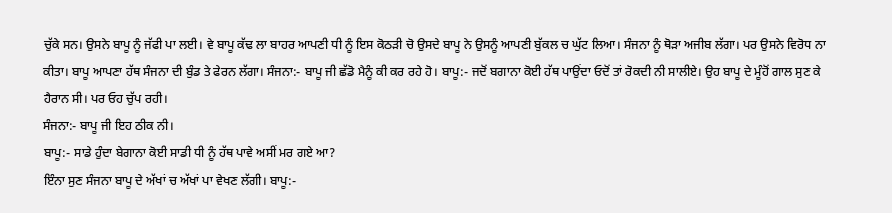ਚੁੱਕੇ ਸਨ। ਉਸਨੇ ਬਾਪੂ ਨੂੰ ਜੱਫੀ ਪਾ ਲਈ। ਵੇ ਬਾਪੂ ਕੱਢ ਲਾ ਬਾਹਰ ਆਪਣੀ ਧੀ ਨੂੰ ਇਸ ਕੋਠੜੀ ਚੋ ਉਸਦੇ ਬਾਪੂ ਨੇ ਉਸਨੂੰ ਆਪਣੀ ਬੁੱਕਲ ਚ ਘੁੱਟ ਲਿਆ। ਸੰਜਨਾ ਨੂੰ ਥੋੜਾ ਅਜੀਬ ਲੱਗਾ। ਪਰ ਉਸਨੇ ਵਿਰੋਧ ਨਾ ਕੀਤਾ। ਬਾਪੂ ਆਪਣਾ ਹੱਥ ਸੰਜਨਾ ਦੀ ਬੁੰਡ ਤੇ ਫੇਰਨ ਲੱਗਾ। ਸੰਜਨਾ:- ਬਾਪੂ ਜੀ ਛੱਡੋ ਮੈਨੂੰ ਕੀ ਕਰ ਰਹੇ ਹੋ। ਬਾਪੂ:- ਜਦੋਂ ਬਗਾਨਾ ਕੋਈ ਹੱਥ ਪਾਉਂਦਾ ਓਦੋਂ ਤਾਂ ਰੋਕਦੀ ਨੀ ਸਾਲੀਏ। ਉਹ ਬਾਪੂ ਦੇ ਮੂੰਹੋਂ ਗਾਲ ਸੁਣ ਕੇ ਹੈਰਾਨ ਸੀ। ਪਰ ਓਹ ਚੁੱਪ ਰਹੀ।
ਸੰਜਨਾ:- ਬਾਪੂ ਜੀ ਇਹ ਠੀਕ ਨੀ।
ਬਾਪੂ:- ਸਾਡੇ ਹੁੰਦਾ ਬੇਗਾਨਾ ਕੋਈ ਸਾਡੀ ਧੀ ਨੂੰ ਹੱਥ ਪਾਵੇ ਅਸੀਂ ਮਰ ਗਏ ਆ?
ਇੰਨਾ ਸੁਣ ਸੰਜਨਾ ਬਾਪੂ ਦੇ ਅੱਖਾਂ ਚ ਅੱਖਾਂ ਪਾ ਵੇਖਣ ਲੱਗੀ। ਬਾਪੂ:-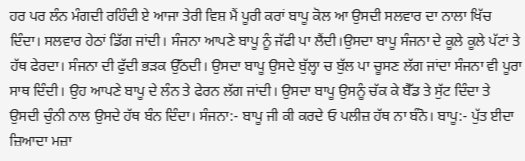ਹਰ ਪਰ ਲੰਨ ਮੰਗਦੀ ਰਹਿੰਦੀ ਏ ਆਜਾ ਤੇਰੀ ਵਿਸ਼ ਮੈਂ ਪੂਰੀ ਕਰਾਂ ਬਾਪੂ ਕੋਲ ਆ ਉਸਦੀ ਸਲਵਾਰ ਦਾ ਨਾਲਾ ਖਿੱਚ ਦਿੰਦਾ। ਸਲਵਾਰ ਹੇਠਾਂ ਡਿੱਗ ਜਾਂਦੀ। ਸੰਜਨਾ ਆਪਣੇ ਬਾਪੂ ਨੂੰ ਜੱਫੀ ਪਾ ਲੈਂਦੀ।ਉਸਦਾ ਬਾਪੂ ਸੰਜਨਾ ਦੇ ਕੂਲੇ ਕੂਲੇ ਪੱਟਾਂ ਤੇ ਹੱਥ ਫੇਰਦਾ। ਸੰਜਨਾ ਦੀ ਫੁੱਦੀ ਭੜਕ ਉੱਠਦੀ। ਉਸਦਾ ਬਾਪੂ ਉਸਦੇ ਬੁੱਲ੍ਹਾ ਚ ਬੁੱਲ ਪਾ ਚੂਸਣ ਲੱਗ ਜਾਂਦਾ ਸੰਜਨਾ ਵੀ ਪੂਰਾ ਸਾਥ ਦਿੰਦੀ। ਉਹ ਆਪਣੇ ਬਾਪੂ ਦੇ ਲੰਨ ਤੇ ਫੇਰਨ ਲੱਗ ਜਾਂਦੀ। ਉਸਦਾ ਬਾਪੂ ਉਸਨੂੰ ਚੱਕ ਕੇ ਬੈੱਡ ਤੇ ਸੁੱਟ ਦਿੰਦਾ ਤੇ ਉਸਦੀ ਚੁੰਨੀ ਨਾਲ ਉਸਦੇ ਹੱਥ ਬੰਨ ਦਿੰਦਾ। ਸੰਜਨਾ:- ਬਾਪੂ ਜੀ ਕੀ ਕਰਦੇ ਓ ਪਲੀਜ਼ ਹੱਥ ਨਾ ਬੰਨੋ। ਬਾਪੂ:- ਪੁੱਤ ਈਦਾ ਜ਼ਿਆਦਾ ਮਜ਼ਾ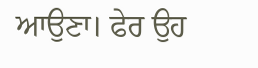ਆਉਣਾ। ਫੇਰ ਉਹ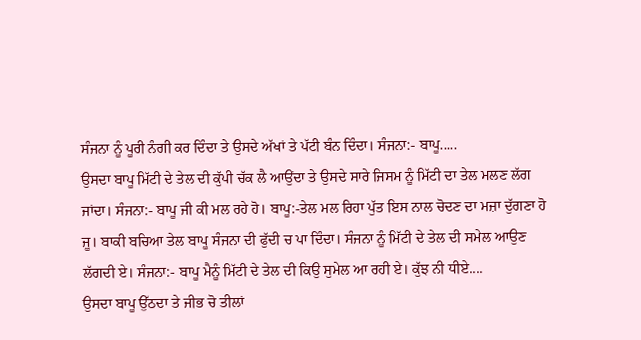ਸੰਜਨਾ ਨੂੰ ਪੂਰੀ ਨੰਗੀ ਕਰ ਦਿੰਦਾ ਤੇ ਉਸਦੇ ਅੱਖਾਂ ਤੇ ਪੱਟੀ ਬੰਨ ਦਿੰਦਾ। ਸੰਜਨਾ:- ਬਾਪੂ.....
ਉਸਦਾ ਬਾਪੂ ਮਿੱਟੀ ਦੇ ਤੇਲ ਦੀ ਕੁੱਪੀ ਚੱਕ ਲੈ ਆਉਂਦਾ ਤੇ ਉਸਦੇ ਸਾਰੇ ਜਿਸਮ ਨੂੰ ਮਿੱਟੀ ਦਾ ਤੇਲ ਮਲਣ ਲੱਗ ਜਾਂਦਾ। ਸੰਜਨਾ:- ਬਾਪੂ ਜੀ ਕੀ ਮਲ ਰਹੇ ਹੋ। ਬਾਪੂ:-ਤੇਲ ਮਲ ਰਿਹਾ ਪੁੱਤ ਇਸ ਨਾਲ ਚੋਦਣ ਦਾ ਮਜ਼ਾ ਦੁੱਗਣਾ ਹੋ ਜੂ। ਬਾਕੀ ਬਚਿਆ ਤੇਲ ਬਾਪੂ ਸੰਜਨਾ ਦੀ ਫੁੱਦੀ ਚ ਪਾ ਦਿੰਦਾ। ਸੰਜਨਾ ਨੂੰ ਮਿੱਟੀ ਦੇ ਤੇਲ ਦੀ ਸਮੇਲ ਆਉਣ ਲੱਗਦੀ ਏ। ਸੰਜਨਾ:- ਬਾਪੂ ਮੈਨੂੰ ਮਿੱਟੀ ਦੇ ਤੇਲ ਦੀ ਕਿਉ ਸੁਮੇਲ ਆ ਰਹੀ ਏ। ਕੁੱਝ ਨੀ ਧੀਏ....
ਉਸਦਾ ਬਾਪੂ ਉੱਠਦਾ ਤੇ ਜੀਭ ਚੋ ਤੀਲਾਂ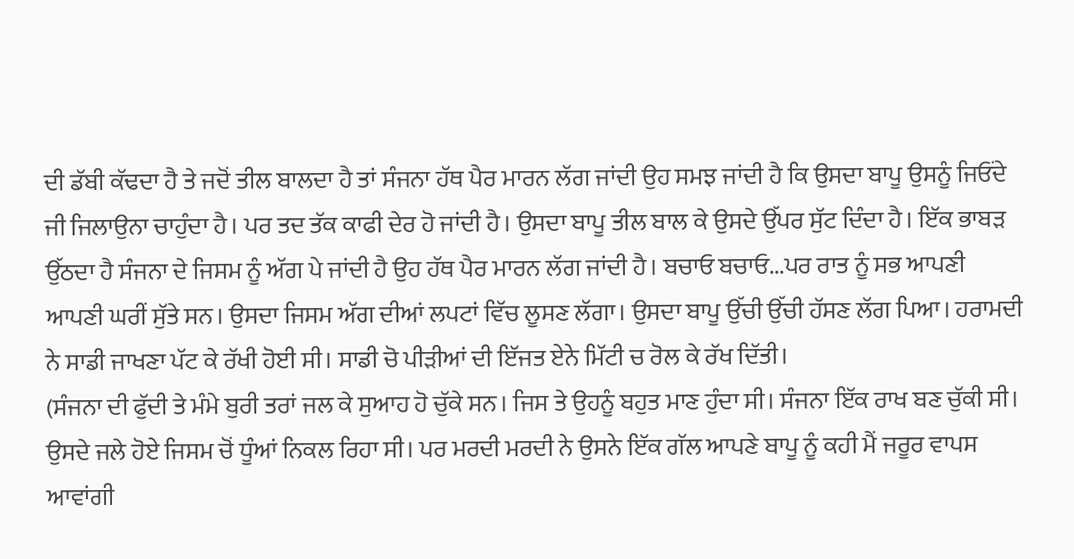ਦੀ ਡੱਬੀ ਕੱਢਦਾ ਹੈ ਤੇ ਜਦੋਂ ਤੀਲ ਬਾਲਦਾ ਹੈ ਤਾਂ ਸੰਜਨਾ ਹੱਥ ਪੈਰ ਮਾਰਨ ਲੱਗ ਜਾਂਦੀ ਉਹ ਸਮਝ ਜਾਂਦੀ ਹੈ ਕਿ ਉਸਦਾ ਬਾਪੂ ਉਸਨੂੰ ਜਿਓਂਦੇ ਜੀ ਜਿਲਾਉਨਾ ਚਾਹੁੰਦਾ ਹੈ। ਪਰ ਤਦ ਤੱਕ ਕਾਫੀ ਦੇਰ ਹੋ ਜਾਂਦੀ ਹੈ। ਉਸਦਾ ਬਾਪੂ ਤੀਲ ਬਾਲ ਕੇ ਉਸਦੇ ਉੱਪਰ ਸੁੱਟ ਦਿੰਦਾ ਹੈ। ਇੱਕ ਭਾਬੜ ਉੱਠਦਾ ਹੈ ਸੰਜਨਾ ਦੇ ਜਿਸਮ ਨੂੰ ਅੱਗ ਪੇ ਜਾਂਦੀ ਹੈ ਉਹ ਹੱਥ ਪੈਰ ਮਾਰਨ ਲੱਗ ਜਾਂਦੀ ਹੈ। ਬਚਾਓ ਬਚਾਓ...ਪਰ ਰਾਤ ਨੂੰ ਸਭ ਆਪਣੀ ਆਪਣੀ ਘਰੀਂ ਸੁੱਤੇ ਸਨ। ਉਸਦਾ ਜਿਸਮ ਅੱਗ ਦੀਆਂ ਲਪਟਾਂ ਵਿੱਚ ਲੂਸਣ ਲੱਗਾ। ਉਸਦਾ ਬਾਪੂ ਉੱਚੀ ਉੱਚੀ ਹੱਸਣ ਲੱਗ ਪਿਆ। ਹਰਾਮਦੀ ਨੇ ਸਾਡੀ ਜਾਖਣਾ ਪੱਟ ਕੇ ਰੱਖੀ ਹੋਈ ਸੀ। ਸਾਡੀ ਚੋ ਪੀੜੀਆਂ ਦੀ ਇੱਜਤ ਏਨੇ ਮਿੱਟੀ ਚ ਰੋਲ ਕੇ ਰੱਖ ਦਿੱਤੀ।
(ਸੰਜਨਾ ਦੀ ਫੁੱਦੀ ਤੇ ਮੰਮੇ ਬੁਰੀ ਤਰਾਂ ਜਲ ਕੇ ਸੁਆਹ ਹੋ ਚੁੱਕੇ ਸਨ। ਜਿਸ ਤੇ ਉਹਨੂੰ ਬਹੁਤ ਮਾਣ ਹੁੰਦਾ ਸੀ। ਸੰਜਨਾ ਇੱਕ ਰਾਖ ਬਣ ਚੁੱਕੀ ਸੀ। ਉਸਦੇ ਜਲੇ ਹੋਏ ਜਿਸਮ ਚੋਂ ਧੂੰਆਂ ਨਿਕਲ ਰਿਹਾ ਸੀ। ਪਰ ਮਰਦੀ ਮਰਦੀ ਨੇ ਉਸਨੇ ਇੱਕ ਗੱਲ ਆਪਣੇ ਬਾਪੂ ਨੂੰ ਕਹੀ ਮੈਂ ਜਰੂਰ ਵਾਪਸ ਆਵਾਂਗੀ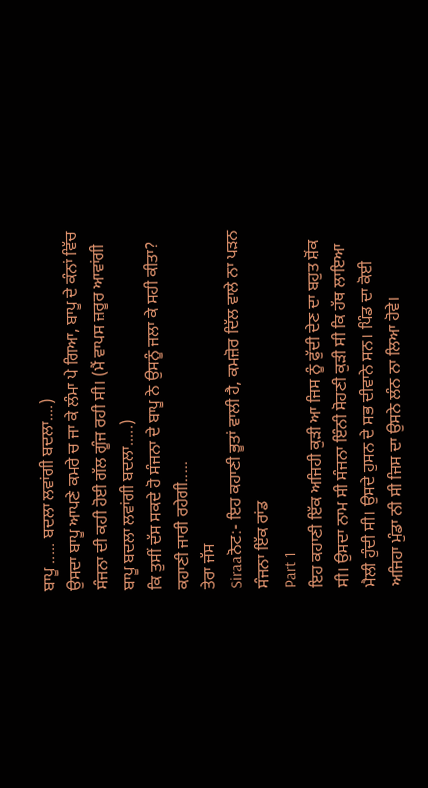ਬਾਪੂ ..... ਬਦਲਾ ਲਵਾਂਗੀ ਬਦਲਾ....)
ਉਸਦਾ ਬਾਪੂ ਆਪਣੇ ਕਮਰੇ ਚ ਜਾ ਕੇ ਲੰਮਾ ਪੇ ਗਿਆ, ਬਾਪੂ ਦੇ ਕੰਨਾਂ ਵਿੱਚ ਸੰਜਨਾ ਦੀ ਕਹੀ ਹੋਈ ਗੱਲ ਗੂੰਜ ਰਹੀ ਸੀ। (ਮੈਂ ਵਾਪਸ ਜ਼ਰੂਰ ਆਵਾਂਗੀ ਬਾਪੂ ਬਦਲਾ ਲਵਾਂਗੀ ਬਦਲਾ.....)
ਕਿ ਤੁਸੀਂ ਦੱਸ ਸਕਦੇ ਹੋ ਸੰਜਨਾ ਦੇ ਬਾਪੂ ਨੇ ਉਸਨੂੰ ਜਲਾ ਕੇ ਸਹੀ ਕੀਤਾ?
ਕਹਾਣੀ ਜਾਰੀ ਰਹੇਗੀ.....
ਤੇਰਾ ਜੱਸ
Siraaਨੋਟ:- ਇਹ ਕਹਾਣੀ ਭੂਤਾਂ ਵਾਲੀ ਹੈ, ਕਮਜ਼ੋਰ ਦਿੱਲ ਵਾਲੇ ਨਾ ਪੜਨ
ਸੰਜਨਾ ਇੱਕ ਰਾਂਡ
Part 1
ਇਹ ਕਹਾਣੀ ਇੱਕ ਅਜਿਹੀ ਕੁੜੀ ਆ ਜਿਸ ਨੂੰ ਫੁੱਦੀ ਦੇਣ ਦਾ ਬਹੁਤ ਸ਼ੋਂਕ ਸੀ। ਉਸਦਾ ਨਾਮ ਸੀ ਸੰਜਨਾ ਇੰਨੀ ਸੋਹਣੀ ਕੁੜੀ ਸੀ ਕਿ ਹੱਥ ਲਾਇਆ ਮੈਲੀ ਹੁੰਦੀ ਸੀ। ਉਸਦੇ ਹੁਸਨ ਦੇ ਸਭ ਦੀਵਾਨੇ ਸਨ। ਪਿੰਡ ਦਾ ਕੋਈ ਅਜਿਹਾ ਮੁੰਡਾ ਨੀ ਸੀ ਜਿਸ ਦਾ ਉਸਨੇ ਲੰਨ ਨਾ ਲਿਆ ਹੋਵੇ।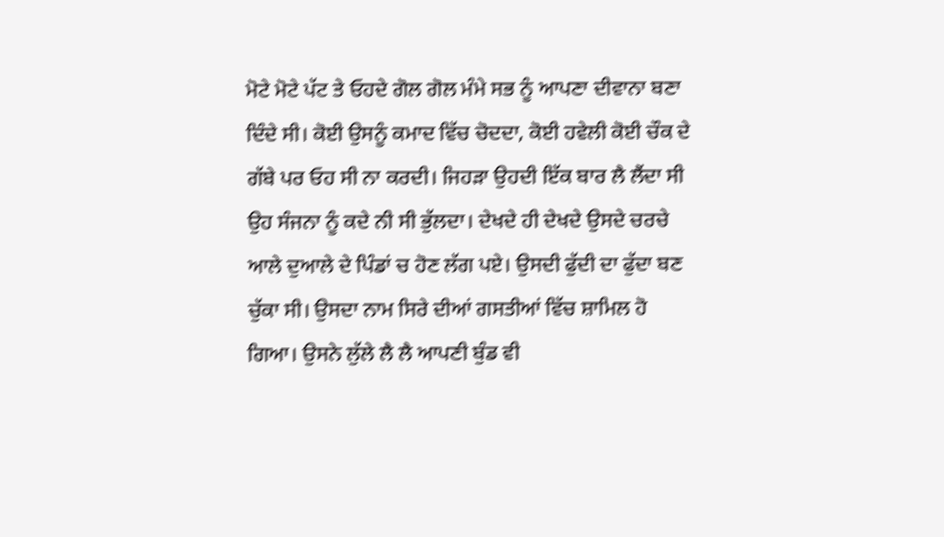ਮੋਟੇ ਮੋਟੇ ਪੱਟ ਤੇ ਓਹਦੇ ਗੋਲ ਗੋਲ ਮੰਮੇ ਸਭ ਨੂੰ ਆਪਣਾ ਦੀਵਾਨਾ ਬਣਾ ਦਿੰਦੇ ਸੀ। ਕੋਈ ਉਸਨੂੰ ਕਮਾਦ ਵਿੱਚ ਚੋਦਦਾ, ਕੋਈ ਹਵੇਲੀ ਕੋਈ ਚੌਕ ਦੇ ਗੱਬੇ ਪਰ ਓਹ ਸੀ ਨਾ ਕਰਦੀ। ਜਿਹੜਾ ਉਹਦੀ ਇੱਕ ਬਾਰ ਲੈ ਲੈਂਦਾ ਸੀ ਉਹ ਸੰਜਨਾ ਨੂੰ ਕਦੇ ਨੀ ਸੀ ਭੁੱਲਦਾ। ਦੇਖਦੇ ਹੀ ਦੇਖਦੇ ਉਸਦੇ ਚਰਚੇ ਆਲੇ ਦੁਆਲੇ ਦੇ ਪਿੰਡਾਂ ਚ ਹੋਣ ਲੱਗ ਪਏ। ਉਸਦੀ ਫੁੱਦੀ ਦਾ ਫੁੱਦਾ ਬਣ ਚੁੱਕਾ ਸੀ। ਉਸਦਾ ਨਾਮ ਸਿਰੇ ਦੀਆਂ ਗਸਤੀਆਂ ਵਿੱਚ ਸ਼ਾਮਿਲ ਹੋ ਗਿਆ। ਉਸਨੇ ਲੁੱਲੇ ਲੈ ਲੈ ਆਪਣੀ ਬੁੰਡ ਵੀ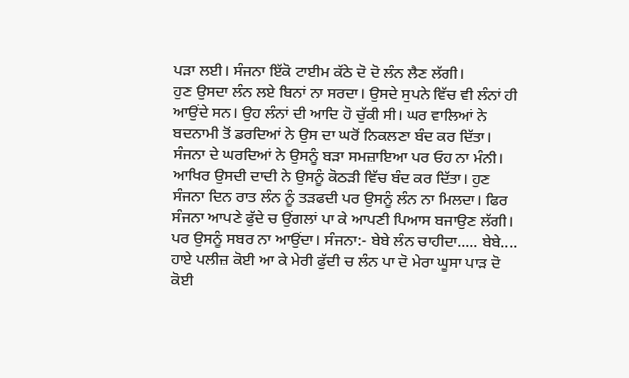ਪੜਾ ਲਈ। ਸੰਜਨਾ ਇੱਕੋ ਟਾਈਮ ਕੱਠੇ ਦੋ ਦੋ ਲੰਨ ਲੈਣ ਲੱਗੀ।
ਹੁਣ ਉਸਦਾ ਲੰਨ ਲਏ ਬਿਨਾਂ ਨਾ ਸਰਦਾ। ਉਸਦੇ ਸੁਪਨੇ ਵਿੱਚ ਵੀ ਲੰਨਾਂ ਹੀ ਆਉਂਦੇ ਸਨ। ਉਹ ਲੰਨਾਂ ਦੀ ਆਦਿ ਹੋ ਚੁੱਕੀ ਸੀ। ਘਰ ਵਾਲਿਆਂ ਨੇ ਬਦਨਾਮੀ ਤੋਂ ਡਰਦਿਆਂ ਨੇ ਉਸ ਦਾ ਘਰੋਂ ਨਿਕਲਣਾ ਬੰਦ ਕਰ ਦਿੱਤਾ। ਸੰਜਨਾ ਦੇ ਘਰਦਿਆਂ ਨੇ ਉਸਨੂੰ ਬੜਾ ਸਮਜ਼ਾਇਆ ਪਰ ਓਹ ਨਾ ਮੰਨੀ। ਆਖਿਰ ਉਸਦੀ ਦਾਦੀ ਨੇ ਉਸਨੂੰ ਕੋਠੜੀ ਵਿੱਚ ਬੰਦ ਕਰ ਦਿੱਤਾ। ਹੁਣ ਸੰਜਨਾ ਦਿਨ ਰਾਤ ਲੰਨ ਨੂੰ ਤੜਫਦੀ ਪਰ ਉਸਨੂੰ ਲੰਨ ਨਾ ਮਿਲਦਾ। ਫਿਰ ਸੰਜਨਾ ਆਪਣੇ ਫੁੱਦੇ ਚ ਉਂਗਲਾਂ ਪਾ ਕੇ ਆਪਣੀ ਪਿਆਸ ਬਜਾਉਣ ਲੱਗੀ। ਪਰ ਉਸਨੂੰ ਸਬਰ ਨਾ ਆਉਂਦਾ। ਸੰਜਨਾ:- ਬੇਬੇ ਲੰਨ ਚਾਹੀਦਾ..... ਬੇਬੇ....
ਹਾਏ ਪਲੀਜ਼ ਕੋਈ ਆ ਕੇ ਮੇਰੀ ਫੁੱਦੀ ਚ ਲੰਨ ਪਾ ਦੋ ਮੇਰਾ ਘੂਸਾ ਪਾੜ ਦੋ ਕੋਈ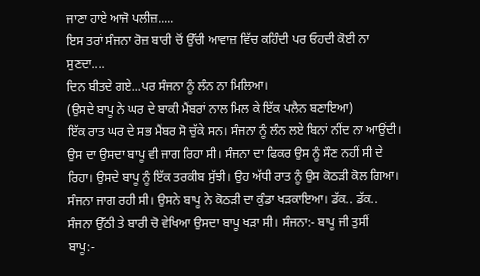ਜਾਣਾ ਹਾਏ ਆਜੋ ਪਲੀਜ਼.....
ਇਸ ਤਰਾਂ ਸੰਜਨਾ ਰੋਜ਼ ਬਾਰੀ ਚੋਂ ਉੱਚੀ ਆਵਾਜ਼ ਵਿੱਚ ਕਹਿੰਦੀ ਪਰ ਓਹਦੀ ਕੋਈ ਨਾ ਸੁਣਦਾ....
ਦਿਨ ਬੀਤਦੇ ਗਏ...ਪਰ ਸੰਜਨਾ ਨੂੰ ਲੰਨ ਨਾ ਮਿਲਿਆ।
(ਉਸਦੇ ਬਾਪੂ ਨੇ ਘਰ ਦੇ ਬਾਕੀ ਮੈਂਬਰਾਂ ਨਾਲ ਮਿਲ ਕੇ ਇੱਕ ਪਲੈਨ ਬਣਾਇਆ)
ਇੱਕ ਰਾਤ ਘਰ ਦੇ ਸਭ ਮੈਂਬਰ ਸੋ ਚੁੱਕੇ ਸਨ। ਸੰਜਨਾ ਨੂੰ ਲੰਨ ਲਏ ਬਿਨਾਂ ਨੀਂਦ ਨਾ ਆਉਂਦੀ। ਉਸ ਦਾ ਉਸਦਾ ਬਾਪੂ ਵੀ ਜਾਗ ਰਿਹਾ ਸੀ। ਸੰਜਨਾ ਦਾ ਫਿਕਰ ਉਸ ਨੂੰ ਸੌਣ ਨਹੀਂ ਸੀ ਦੇ ਰਿਹਾ। ਉਸਦੇ ਬਾਪੂ ਨੂੰ ਇੱਕ ਤਰਕੀਬ ਸੁੱਝੀ। ਉਹ ਅੱਧੀ ਰਾਤ ਨੂੰ ਉਸ ਕੋਠੜੀ ਕੋਲ ਗਿਆ। ਸੰਜਨਾ ਜਾਗ ਰਹੀ ਸੀ। ਉਸਨੇ ਬਾਪੂ ਨੇ ਕੋਠੜੀ ਦਾ ਕੁੰਡਾ ਖੜਕਾਇਆ। ਡੱਕ.. ਡੱਕ..
ਸੰਜਨਾ ਉੱਠੀ ਤੇ ਬਾਰੀ ਚੋ ਵੇਖਿਆ ਉਸਦਾ ਬਾਪੂ ਖੜਾ ਸੀ। ਸੰਜਨਾ:- ਬਾਪੂ ਜੀ ਤੁਸੀਂ
ਬਾਪੂ:-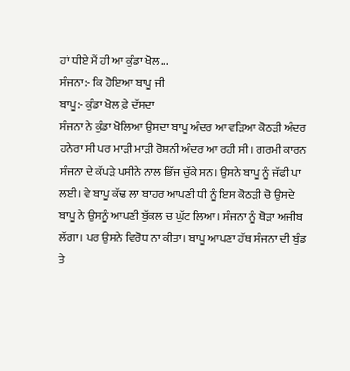ਹਾਂ ਧੀਏ ਮੈਂ ਹੀ ਆ ਕੁੰਡਾ ਖੋਲ...
ਸੰਜਨਾ:- ਕਿ ਹੋਇਆ ਬਾਪੂ ਜੀ
ਬਾਪੂ:- ਕੁੰਡਾ ਖੋਲ ਫ਼ੇ ਦੱਸਦਾ
ਸੰਜਨਾ ਨੇ ਕੁੰਡਾ ਖੋਲਿਆ ਉਸਦਾ ਬਾਪੂ ਅੰਦਰ ਆ ਵੜਿਆ ਕੋਠੜੀ ਅੰਦਰ ਹਨੇਰਾ ਸੀ ਪਰ ਮਾੜੀ ਮਾੜੀ ਰੋਸ਼ਨੀ ਅੰਦਰ ਆ ਰਹੀ ਸੀ। ਗਰਮੀ ਕਾਰਨ ਸੰਜਨਾ ਦੇ ਕੱਪੜੇ ਪਸੀਨੇ ਨਾਲ ਭਿੱਜ ਚੁੱਕੇ ਸਨ। ਉਸਨੇ ਬਾਪੂ ਨੂੰ ਜੱਫੀ ਪਾ ਲਈ। ਵੇ ਬਾਪੂ ਕੱਢ ਲਾ ਬਾਹਰ ਆਪਣੀ ਧੀ ਨੂੰ ਇਸ ਕੋਠੜੀ ਚੋ ਉਸਦੇ ਬਾਪੂ ਨੇ ਉਸਨੂੰ ਆਪਣੀ ਬੁੱਕਲ ਚ ਘੁੱਟ ਲਿਆ। ਸੰਜਨਾ ਨੂੰ ਥੋੜਾ ਅਜੀਬ ਲੱਗਾ। ਪਰ ਉਸਨੇ ਵਿਰੋਧ ਨਾ ਕੀਤਾ। ਬਾਪੂ ਆਪਣਾ ਹੱਥ ਸੰਜਨਾ ਦੀ ਬੁੰਡ ਤੇ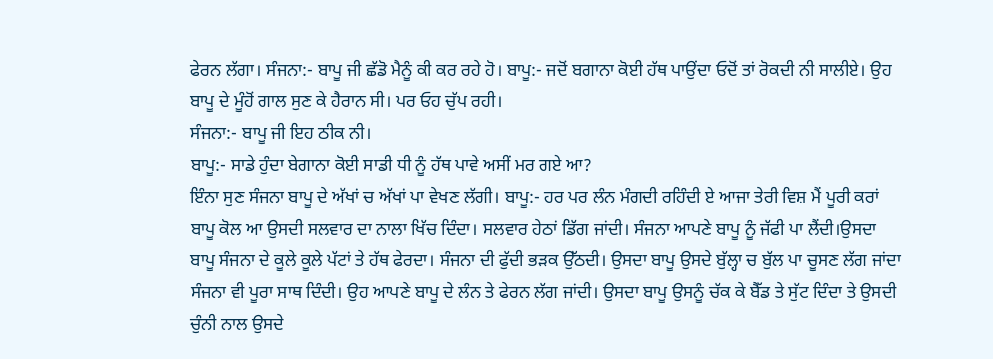ਫੇਰਨ ਲੱਗਾ। ਸੰਜਨਾ:- ਬਾਪੂ ਜੀ ਛੱਡੋ ਮੈਨੂੰ ਕੀ ਕਰ ਰਹੇ ਹੋ। ਬਾਪੂ:- ਜਦੋਂ ਬਗਾਨਾ ਕੋਈ ਹੱਥ ਪਾਉਂਦਾ ਓਦੋਂ ਤਾਂ ਰੋਕਦੀ ਨੀ ਸਾਲੀਏ। ਉਹ ਬਾਪੂ ਦੇ ਮੂੰਹੋਂ ਗਾਲ ਸੁਣ ਕੇ ਹੈਰਾਨ ਸੀ। ਪਰ ਓਹ ਚੁੱਪ ਰਹੀ।
ਸੰਜਨਾ:- ਬਾਪੂ ਜੀ ਇਹ ਠੀਕ ਨੀ।
ਬਾਪੂ:- ਸਾਡੇ ਹੁੰਦਾ ਬੇਗਾਨਾ ਕੋਈ ਸਾਡੀ ਧੀ ਨੂੰ ਹੱਥ ਪਾਵੇ ਅਸੀਂ ਮਰ ਗਏ ਆ?
ਇੰਨਾ ਸੁਣ ਸੰਜਨਾ ਬਾਪੂ ਦੇ ਅੱਖਾਂ ਚ ਅੱਖਾਂ ਪਾ ਵੇਖਣ ਲੱਗੀ। ਬਾਪੂ:- ਹਰ ਪਰ ਲੰਨ ਮੰਗਦੀ ਰਹਿੰਦੀ ਏ ਆਜਾ ਤੇਰੀ ਵਿਸ਼ ਮੈਂ ਪੂਰੀ ਕਰਾਂ ਬਾਪੂ ਕੋਲ ਆ ਉਸਦੀ ਸਲਵਾਰ ਦਾ ਨਾਲਾ ਖਿੱਚ ਦਿੰਦਾ। ਸਲਵਾਰ ਹੇਠਾਂ ਡਿੱਗ ਜਾਂਦੀ। ਸੰਜਨਾ ਆਪਣੇ ਬਾਪੂ ਨੂੰ ਜੱਫੀ ਪਾ ਲੈਂਦੀ।ਉਸਦਾ ਬਾਪੂ ਸੰਜਨਾ ਦੇ ਕੂਲੇ ਕੂਲੇ ਪੱਟਾਂ ਤੇ ਹੱਥ ਫੇਰਦਾ। ਸੰਜਨਾ ਦੀ ਫੁੱਦੀ ਭੜਕ ਉੱਠਦੀ। ਉਸਦਾ ਬਾਪੂ ਉਸਦੇ ਬੁੱਲ੍ਹਾ ਚ ਬੁੱਲ ਪਾ ਚੂਸਣ ਲੱਗ ਜਾਂਦਾ ਸੰਜਨਾ ਵੀ ਪੂਰਾ ਸਾਥ ਦਿੰਦੀ। ਉਹ ਆਪਣੇ ਬਾਪੂ ਦੇ ਲੰਨ ਤੇ ਫੇਰਨ ਲੱਗ ਜਾਂਦੀ। ਉਸਦਾ ਬਾਪੂ ਉਸਨੂੰ ਚੱਕ ਕੇ ਬੈੱਡ ਤੇ ਸੁੱਟ ਦਿੰਦਾ ਤੇ ਉਸਦੀ ਚੁੰਨੀ ਨਾਲ ਉਸਦੇ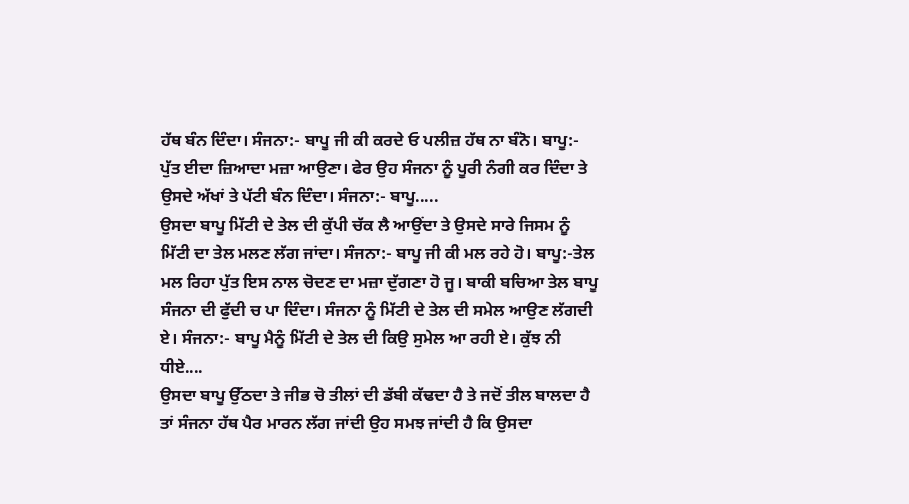ਹੱਥ ਬੰਨ ਦਿੰਦਾ। ਸੰਜਨਾ:- ਬਾਪੂ ਜੀ ਕੀ ਕਰਦੇ ਓ ਪਲੀਜ਼ ਹੱਥ ਨਾ ਬੰਨੋ। ਬਾਪੂ:- ਪੁੱਤ ਈਦਾ ਜ਼ਿਆਦਾ ਮਜ਼ਾ ਆਉਣਾ। ਫੇਰ ਉਹ ਸੰਜਨਾ ਨੂੰ ਪੂਰੀ ਨੰਗੀ ਕਰ ਦਿੰਦਾ ਤੇ ਉਸਦੇ ਅੱਖਾਂ ਤੇ ਪੱਟੀ ਬੰਨ ਦਿੰਦਾ। ਸੰਜਨਾ:- ਬਾਪੂ.....
ਉਸਦਾ ਬਾਪੂ ਮਿੱਟੀ ਦੇ ਤੇਲ ਦੀ ਕੁੱਪੀ ਚੱਕ ਲੈ ਆਉਂਦਾ ਤੇ ਉਸਦੇ ਸਾਰੇ ਜਿਸਮ ਨੂੰ ਮਿੱਟੀ ਦਾ ਤੇਲ ਮਲਣ ਲੱਗ ਜਾਂਦਾ। ਸੰਜਨਾ:- ਬਾਪੂ ਜੀ ਕੀ ਮਲ ਰਹੇ ਹੋ। ਬਾਪੂ:-ਤੇਲ ਮਲ ਰਿਹਾ ਪੁੱਤ ਇਸ ਨਾਲ ਚੋਦਣ ਦਾ ਮਜ਼ਾ ਦੁੱਗਣਾ ਹੋ ਜੂ। ਬਾਕੀ ਬਚਿਆ ਤੇਲ ਬਾਪੂ ਸੰਜਨਾ ਦੀ ਫੁੱਦੀ ਚ ਪਾ ਦਿੰਦਾ। ਸੰਜਨਾ ਨੂੰ ਮਿੱਟੀ ਦੇ ਤੇਲ ਦੀ ਸਮੇਲ ਆਉਣ ਲੱਗਦੀ ਏ। ਸੰਜਨਾ:- ਬਾਪੂ ਮੈਨੂੰ ਮਿੱਟੀ ਦੇ ਤੇਲ ਦੀ ਕਿਉ ਸੁਮੇਲ ਆ ਰਹੀ ਏ। ਕੁੱਝ ਨੀ ਧੀਏ....
ਉਸਦਾ ਬਾਪੂ ਉੱਠਦਾ ਤੇ ਜੀਭ ਚੋ ਤੀਲਾਂ ਦੀ ਡੱਬੀ ਕੱਢਦਾ ਹੈ ਤੇ ਜਦੋਂ ਤੀਲ ਬਾਲਦਾ ਹੈ ਤਾਂ ਸੰਜਨਾ ਹੱਥ ਪੈਰ ਮਾਰਨ ਲੱਗ ਜਾਂਦੀ ਉਹ ਸਮਝ ਜਾਂਦੀ ਹੈ ਕਿ ਉਸਦਾ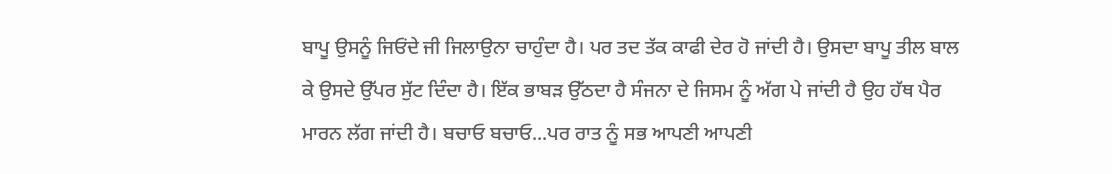ਬਾਪੂ ਉਸਨੂੰ ਜਿਓਂਦੇ ਜੀ ਜਿਲਾਉਨਾ ਚਾਹੁੰਦਾ ਹੈ। ਪਰ ਤਦ ਤੱਕ ਕਾਫੀ ਦੇਰ ਹੋ ਜਾਂਦੀ ਹੈ। ਉਸਦਾ ਬਾਪੂ ਤੀਲ ਬਾਲ ਕੇ ਉਸਦੇ ਉੱਪਰ ਸੁੱਟ ਦਿੰਦਾ ਹੈ। ਇੱਕ ਭਾਬੜ ਉੱਠਦਾ ਹੈ ਸੰਜਨਾ ਦੇ ਜਿਸਮ ਨੂੰ ਅੱਗ ਪੇ ਜਾਂਦੀ ਹੈ ਉਹ ਹੱਥ ਪੈਰ ਮਾਰਨ ਲੱਗ ਜਾਂਦੀ ਹੈ। ਬਚਾਓ ਬਚਾਓ...ਪਰ ਰਾਤ ਨੂੰ ਸਭ ਆਪਣੀ ਆਪਣੀ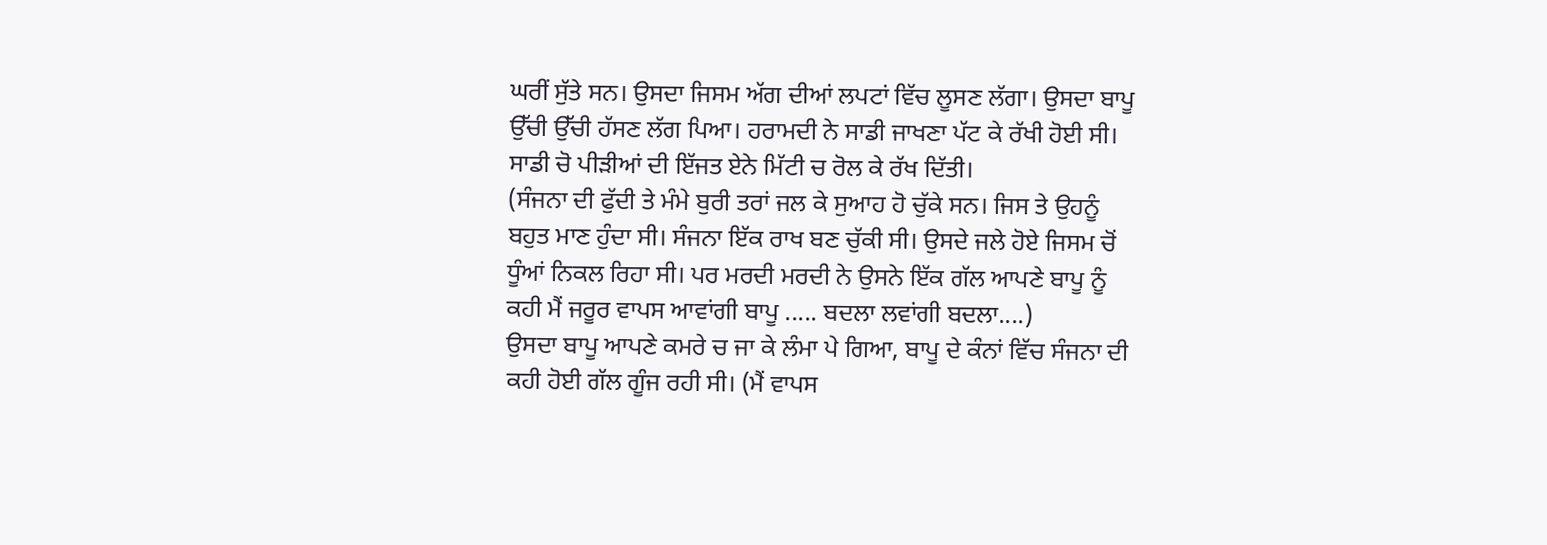ਘਰੀਂ ਸੁੱਤੇ ਸਨ। ਉਸਦਾ ਜਿਸਮ ਅੱਗ ਦੀਆਂ ਲਪਟਾਂ ਵਿੱਚ ਲੂਸਣ ਲੱਗਾ। ਉਸਦਾ ਬਾਪੂ ਉੱਚੀ ਉੱਚੀ ਹੱਸਣ ਲੱਗ ਪਿਆ। ਹਰਾਮਦੀ ਨੇ ਸਾਡੀ ਜਾਖਣਾ ਪੱਟ ਕੇ ਰੱਖੀ ਹੋਈ ਸੀ। ਸਾਡੀ ਚੋ ਪੀੜੀਆਂ ਦੀ ਇੱਜਤ ਏਨੇ ਮਿੱਟੀ ਚ ਰੋਲ ਕੇ ਰੱਖ ਦਿੱਤੀ।
(ਸੰਜਨਾ ਦੀ ਫੁੱਦੀ ਤੇ ਮੰਮੇ ਬੁਰੀ ਤਰਾਂ ਜਲ ਕੇ ਸੁਆਹ ਹੋ ਚੁੱਕੇ ਸਨ। ਜਿਸ ਤੇ ਉਹਨੂੰ ਬਹੁਤ ਮਾਣ ਹੁੰਦਾ ਸੀ। ਸੰਜਨਾ ਇੱਕ ਰਾਖ ਬਣ ਚੁੱਕੀ ਸੀ। ਉਸਦੇ ਜਲੇ ਹੋਏ ਜਿਸਮ ਚੋਂ ਧੂੰਆਂ ਨਿਕਲ ਰਿਹਾ ਸੀ। ਪਰ ਮਰਦੀ ਮਰਦੀ ਨੇ ਉਸਨੇ ਇੱਕ ਗੱਲ ਆਪਣੇ ਬਾਪੂ ਨੂੰ ਕਹੀ ਮੈਂ ਜਰੂਰ ਵਾਪਸ ਆਵਾਂਗੀ ਬਾਪੂ ..... ਬਦਲਾ ਲਵਾਂਗੀ ਬਦਲਾ....)
ਉਸਦਾ ਬਾਪੂ ਆਪਣੇ ਕਮਰੇ ਚ ਜਾ ਕੇ ਲੰਮਾ ਪੇ ਗਿਆ, ਬਾਪੂ ਦੇ ਕੰਨਾਂ ਵਿੱਚ ਸੰਜਨਾ ਦੀ ਕਹੀ ਹੋਈ ਗੱਲ ਗੂੰਜ ਰਹੀ ਸੀ। (ਮੈਂ ਵਾਪਸ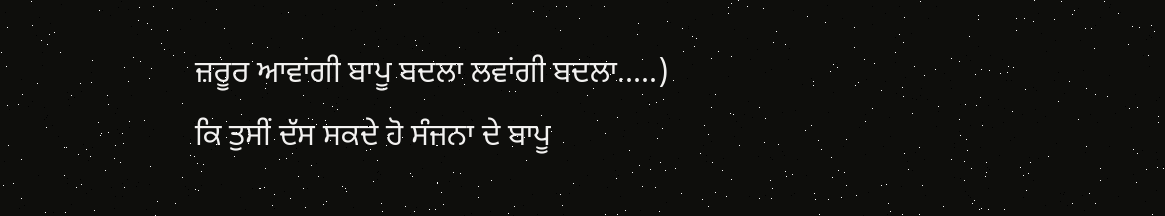ਜ਼ਰੂਰ ਆਵਾਂਗੀ ਬਾਪੂ ਬਦਲਾ ਲਵਾਂਗੀ ਬਦਲਾ.....)
ਕਿ ਤੁਸੀਂ ਦੱਸ ਸਕਦੇ ਹੋ ਸੰਜਨਾ ਦੇ ਬਾਪੂ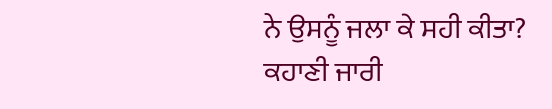ਨੇ ਉਸਨੂੰ ਜਲਾ ਕੇ ਸਹੀ ਕੀਤਾ?
ਕਹਾਣੀ ਜਾਰੀ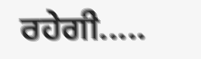ਰਹੇਗੀ.....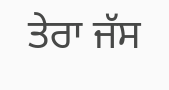ਤੇਰਾ ਜੱਸ